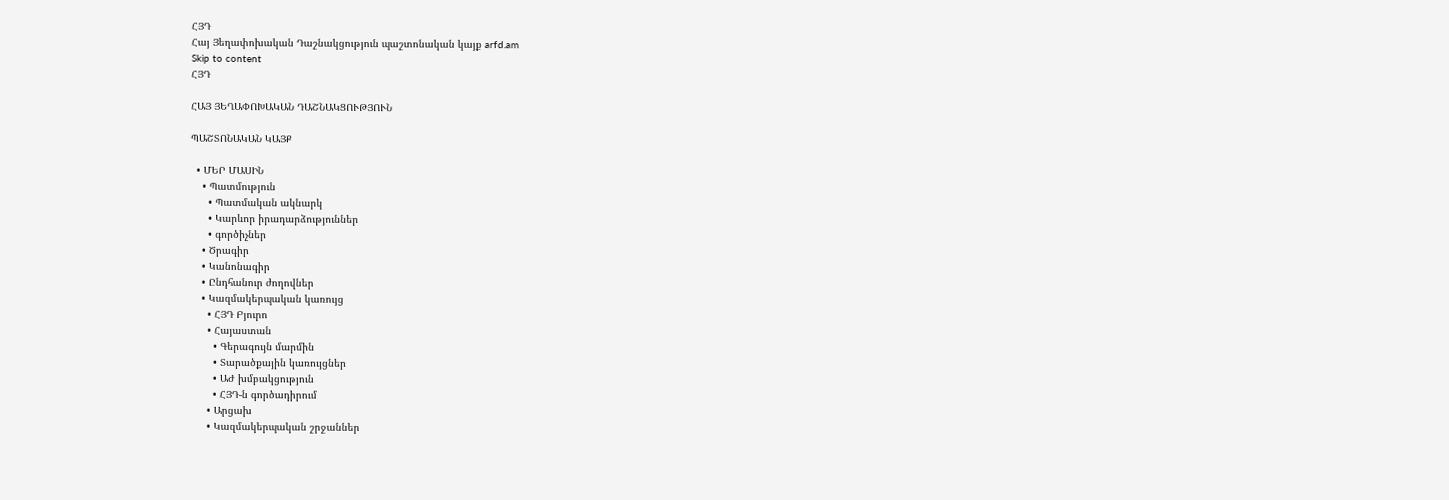ՀՅԴ
Հայ Յեղափոխական Դաշնակցություն պաշտոնական կայք arfd.am
Skip to content
ՀՅԴ

ՀԱՅ ՅԵՂԱՓՈԽԱԿԱՆ ԴԱՇՆԱԿՑՈՒԹՅՈՒՆ

ՊԱՇՏՈՆԱԿԱՆ ԿԱՅՔ

  • ՄԵՐ ՄԱՍԻՆ
    • Պատմություն
      • Պատմական ակնարկ
      • Կարևոր իրադարձություններ
      • գործիչներ
    • Ծրագիր
    • Կանոնագիր
    • Ընդհանուր ժողովներ
    • Կազմակերպական կառույց
      • ՀՅԴ Բյուրո
      • Հայաստան
        • Գերագույն մարմին
        • Տարածքային կառույցներ
        • ԱԺ խմբակցություն
        • ՀՅԴ-ն գործադիրում
      • Արցախ
      • Կազմակերպական շրջաններ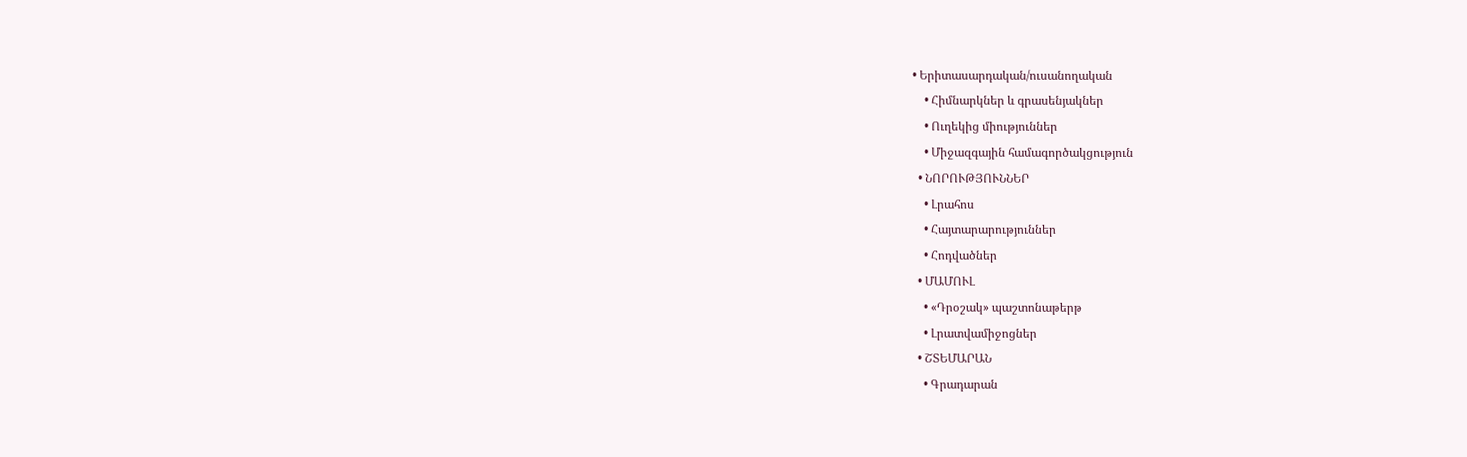• Երիտասարդական/ուսանողական
    • Հիմնարկներ և գրասենյակներ
    • Ուղեկից միություններ
    • Միջազգային համագործակցություն
  • ՆՈՐՈՒԹՅՈՒՆՆԵՐ
    • Լրահոս
    • Հայտարարություններ
    • Հոդվածներ
  • ՄԱՄՈՒԼ
    • «Դրօշակ» պաշտոնաթերթ
    • Լրատվամիջոցներ
  • ՇՏԵՄԱՐԱՆ
    • Գրադարան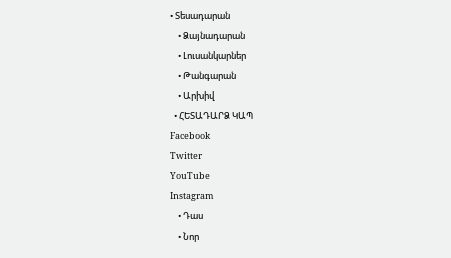• Տեսադարան
    • Ձայնադարան
    • Լուսանկարներ
    • Թանգարան
    • Արխիվ
  • ՀԵՏԱԴԱՐՁ ԿԱՊ
Facebook
Twitter
YouTube
Instagram
    • Դաս
    • Նոր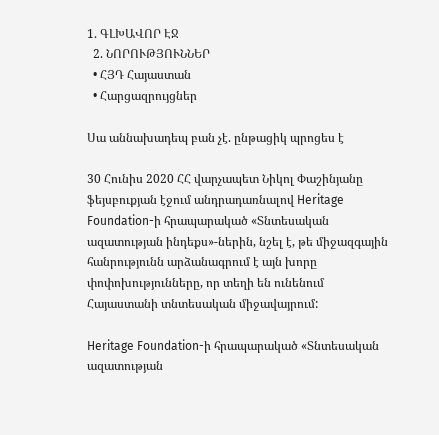1. ԳԼԽԱՎՈՐ ԷՋ
  2. ՆՈՐՈՒԹՅՈՒՆՆԵՐ
  • ՀՅԴ Հայաստան
  • Հարցազրույցներ

Սա աննախադեպ բան չէ. ընթացիկ պրոցես է

30 Հունիս 2020 ՀՀ վարչապետ Նիկոլ Փաշինյանը ֆեյսբուքյան էջում անդրադառնալով Heritage Foundation-ի հրապարակած «Տնտեսական ազատության ինդեքս»-ներին, նշել է, թե միջազգային հանրությունն արձանագրում է այն խորը փոփոխությունները, որ տեղի են ունենում Հայաստանի տնտեսական միջավայրում:

Heritage Foundation-ի հրապարակած «Տնտեսական ազատության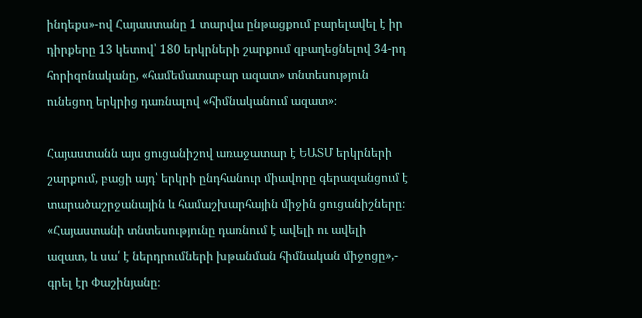ինդեքս»-ով Հայաստանը 1 տարվա ընթացքում բարելավել է իր դիրքերը 13 կետով՝ 180 երկրների շարքում զբաղեցնելով 34-րդ հորիզոնականը, «համեմատաբար ազատ» տնտեսություն ունեցող երկրից դառնալով «հիմնականում ազատ»։

Հայաստանն այս ցուցանիշով առաջատար է ԵԱՏՄ երկրների շարքում, բացի այդ՝ երկրի ընդհանուր միավորը գերազանցում է տարածաշրջանային և համաշխարհային միջին ցուցանիշները։ «Հայաստանի տնտեսությունը դառնում է ավելի ու ավելի ազատ, և սա՛ է ներդրումների խթանման հիմնական միջոցը»,- գրել էր Փաշինյանը։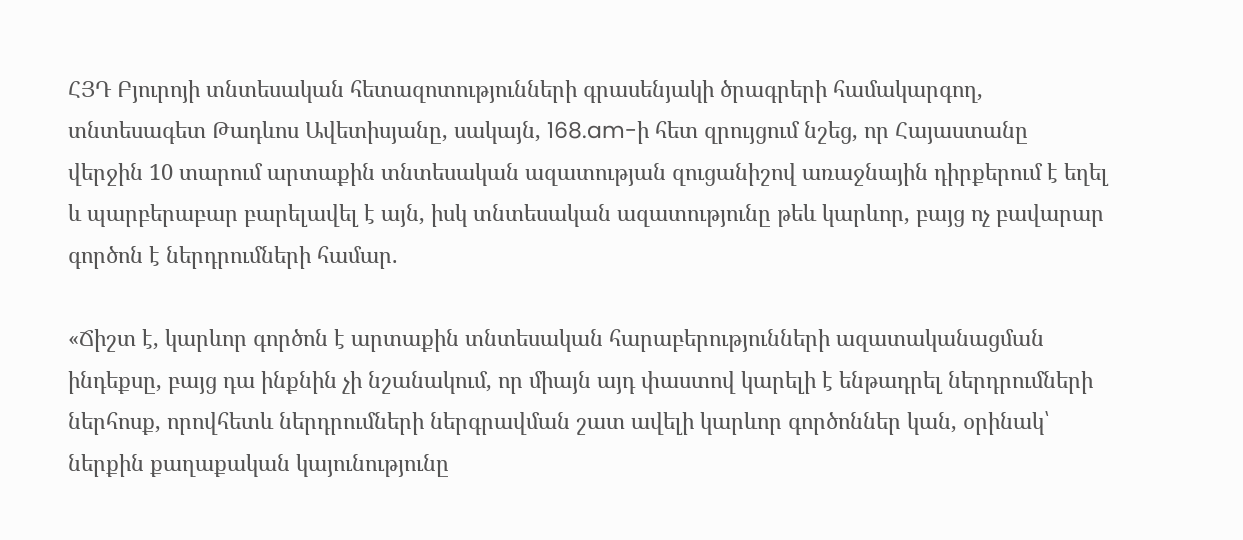ՀՅԴ Բյուրոյի տնտեսական հետազոտությունների գրասենյակի ծրագրերի համակարգող, տնտեսագետ Թադևոս Ավետիսյանը, սակայն, 168.am-ի հետ զրույցում նշեց, որ Հայաստանը վերջին 10 տարում արտաքին տնտեսական ազատության զուցանիշով առաջնային դիրքերում է եղել և պարբերաբար բարելավել է այն, իսկ տնտեսական ազատությունը թեև կարևոր, բայց ոչ բավարար գործոն է ներդրումների համար.

«Ճիշտ է, կարևոր գործոն է արտաքին տնտեսական հարաբերությունների ազատականացման ինդեքսը, բայց դա ինքնին չի նշանակում, որ միայն այդ փաստով կարելի է ենթադրել ներդրումների ներհոսք, որովհետև ներդրումների ներգրավման շատ ավելի կարևոր գործոններ կան, օրինակ՝ ներքին քաղաքական կայունությունը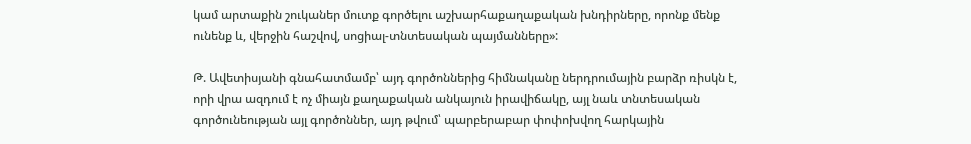կամ արտաքին շուկաներ մուտք գործելու աշխարհաքաղաքական խնդիրները, որոնք մենք ունենք և, վերջին հաշվով, սոցիալ-տնտեսական պայմանները»:

Թ. Ավետիսյանի գնահատմամբ՝ այդ գործոններից հիմնականը ներդրումային բարձր ռիսկն է, որի վրա ազդում է ոչ միայն քաղաքական անկայուն իրավիճակը, այլ նաև տնտեսական գործունեության այլ գործոններ, այդ թվում՝ պարբերաբար փոփոխվող հարկային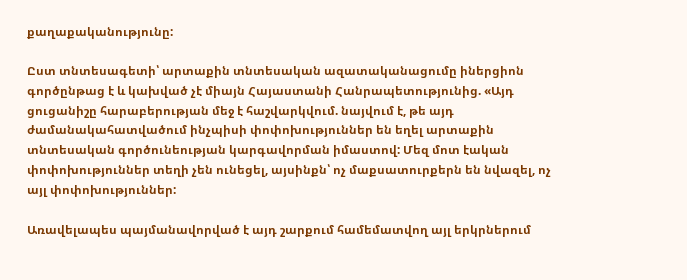քաղաքականությունը:

Ըստ տնտեսագետի՝ արտաքին տնտեսական ազատականացումը իներցիոն գործընթաց է և կախված չէ միայն Հայաստանի Հանրապետությունից. «Այդ ցուցանիշը հարաբերության մեջ է հաշվարկվում. նայվում է, թե այդ ժամանակահատվածում ինչպիսի փոփոխություններ են եղել արտաքին տնտեսական գործունեության կարգավորման իմաստով: Մեզ մոտ էական փոփոխություններ տեղի չեն ունեցել, այսինքն՝ ոչ մաքսատուրքերն են նվազել, ոչ այլ փոփոխություններ:

Առավելապես պայմանավորված է այդ շարքում համեմատվող այլ երկրներում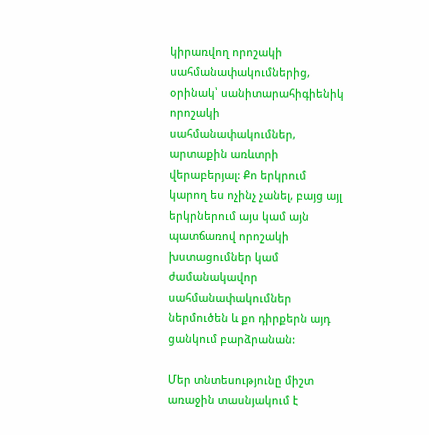կիրառվող որոշակի սահմանափակումներից, օրինակ՝ սանիտարահիգիենիկ որոշակի սահմանափակումներ, արտաքին առևտրի վերաբերյալ: Քո երկրում կարող ես ոչինչ չանել, բայց այլ երկրներում այս կամ այն պատճառով որոշակի խստացումներ կամ ժամանակավոր սահմանափակումներ ներմուծեն և քո դիրքերն այդ ցանկում բարձրանան:

Մեր տնտեսությունը միշտ առաջին տասնյակում է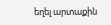եղել արտաքին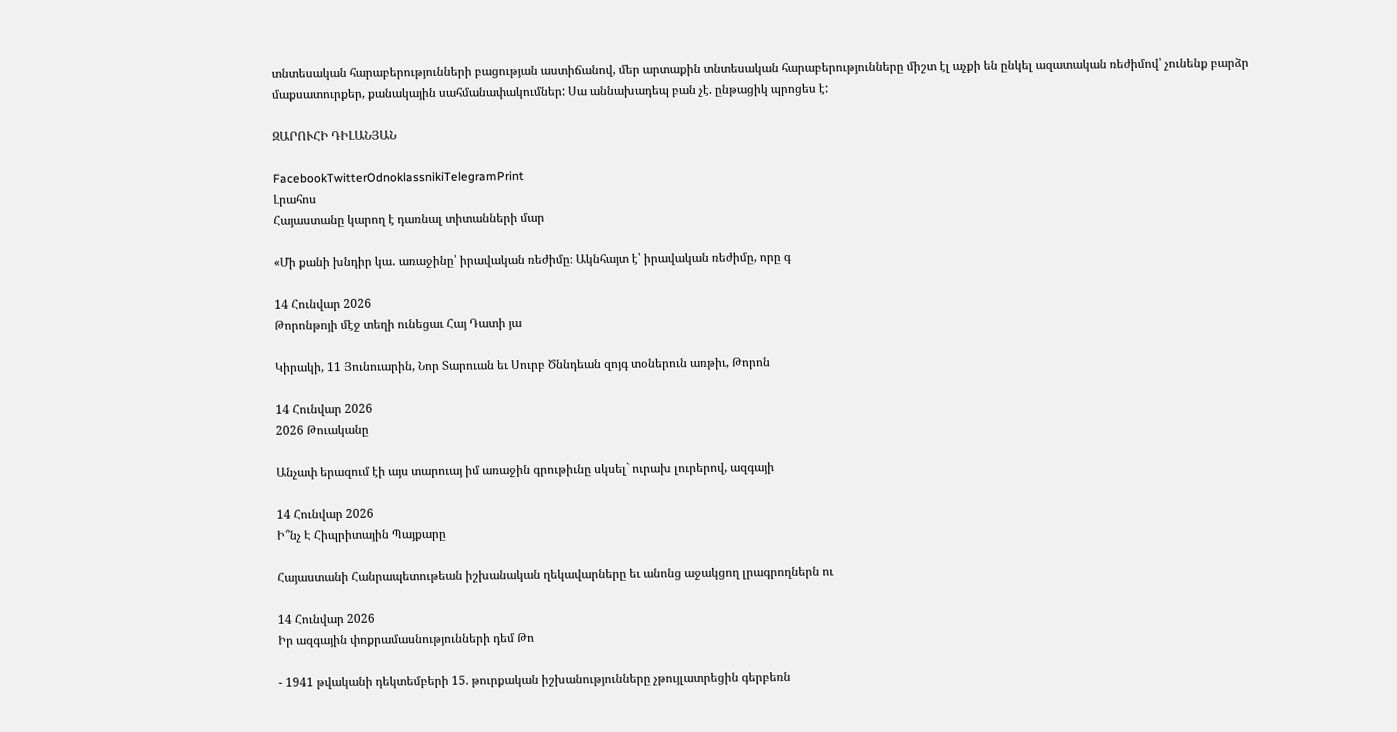տնտեսական հարաբերությունների բացության աստիճանով, մեր արտաքին տնտեսական հարաբերությունները միշտ էլ աչքի են ընկել ազատական ռեժիմով՝ չունենք բարձր մաքսատուրքեր, քանակային սահմանափակումներ: Սա աննախադեպ բան չէ. ընթացիկ պրոցես է:

ԶԱՐՈՒՀԻ ԴԻԼԱՆՅԱՆ

FacebookTwitterOdnoklassnikiTelegramPrint
Լրահոս
Հայաստանը կարող է դառնալ տիտանների մար

«Մի քանի խնդիր կա․ առաջինը՝ իրավական ռեժիմը։ Ակնհայտ է՝ իրավական ռեժիմը, որը գ

14 Հունվար 2026
Թորոնթոյի մէջ տեղի ունեցաւ Հայ Դատի յա

Կիրակի, 11 Յունուարին, Նոր Տարուան եւ Սուրբ Ծննդեան զոյգ տօներուն առթիւ, Թորոն

14 Հունվար 2026
2026 Թուականը

Անչափ երազում էի այս տարուայ իմ առաջին գրութիւնը սկսել` ուրախ լուրերով, ազգայի

14 Հունվար 2026
Ի՞նչ Է Հիպրիտային Պայքարը

Հայաստանի Հանրապետութեան իշխանական ղեկավարները եւ անոնց աջակցող լրագրողներն ու

14 Հունվար 2026
Իր ազգային փոքրամասնությունների դեմ Թո

- 1941 թվականի դեկտեմբերի 15. թուրքական իշխանությունները չթույլատրեցին գերբեռն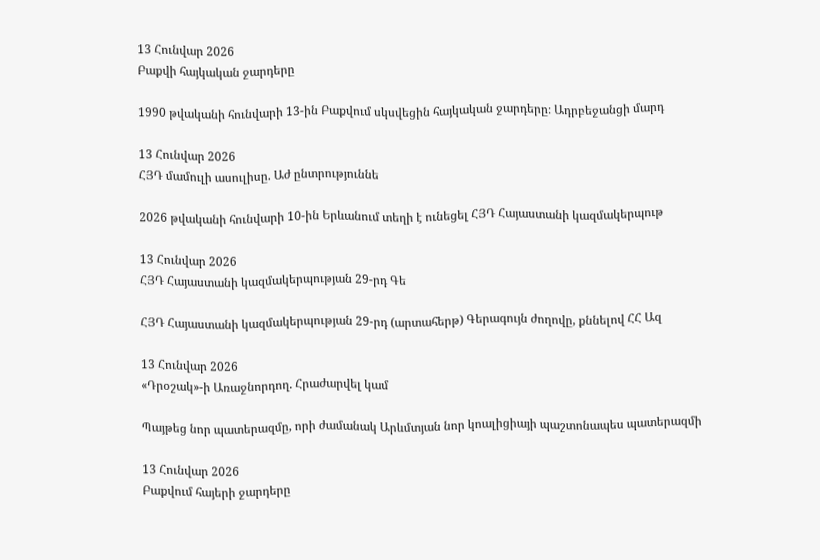13 Հունվար 2026
Բաքվի հայկական ջարդերը

1990 թվականի հունվարի 13-ին Բաքվում սկսվեցին հայկական ջարդերը։ Ադրբեջանցի մարդ

13 Հունվար 2026
ՀՅԴ մամուլի ասուլիսը. Աժ ընտրություննե

2026 թվականի հունվարի 10-ին Երևանում տեղի է ունեցել ՀՅԴ Հայաստանի կազմակերպութ

13 Հունվար 2026
ՀՅԴ Հայաստանի կազմակերպության 29-րդ Գե

ՀՅԴ Հայաստանի կազմակերպության 29-րդ (արտահերթ) Գերագույն ժողովը, քննելով ՀՀ Ազ

13 Հունվար 2026
«Դրօշակ»-ի Առաջնորդող. Հրաժարվել կամ

Պայթեց նոր պատերազմը, որի ժամանակ Արևմտյան նոր կոալիցիայի պաշտոնապես պատերազմի

13 Հունվար 2026
Բաքվում հայերի ջարդերը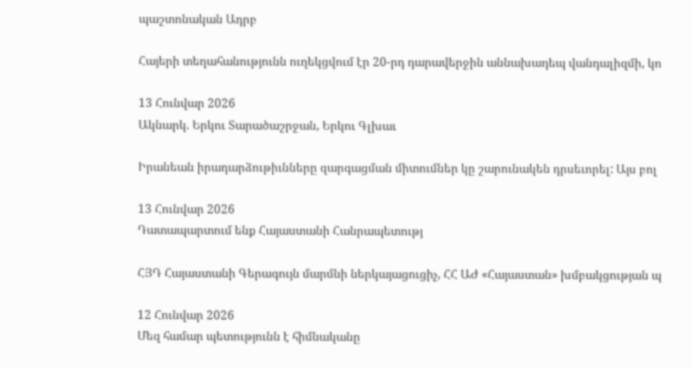պաշտոնական Ադրբ

Հայերի տեղահանությունն ուղեկցվում էր 20-րդ դարավերջին աննախադեպ վանդալիզմի, կո

13 Հունվար 2026
Ակնարկ. Երկու Տարածաշրջան, Երկու Գլխաւ

Իրանեան իրադարձութիւնները զարգացման միտումներ կը շարունակեն դրսեւորել: Այս բոլ

13 Հունվար 2026
Դատապարտում ենք Հայաստանի Հանրապետությ

ՀՅԴ Հայաստանի Գերագույն մարմնի ներկայացուցիչ, ՀՀ ԱԺ «Հայաստան» խմբակցության պ

12 Հունվար 2026
Մեզ համար պետությունն է հիմնականը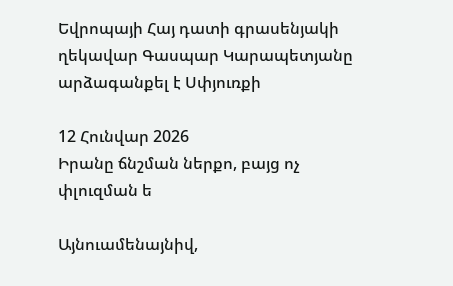Եվրոպայի Հայ դատի գրասենյակի ղեկավար Գասպար Կարապետյանը արձագանքել է Սփյուռքի

12 Հունվար 2026
Իրանը ճնշման ներքո, բայց ոչ փլուզման ե

Այնուամենայնիվ,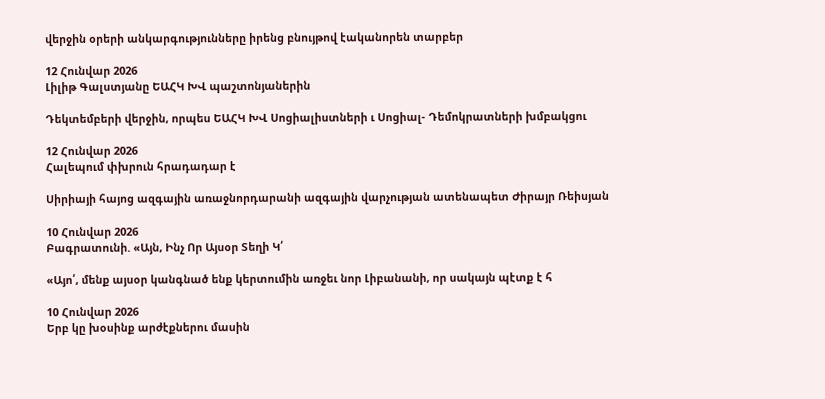վերջին օրերի անկարգությունները իրենց բնույթով էականորեն տարբեր

12 Հունվար 2026
Լիլիթ Գալստյանը ԵԱՀԿ ԽՎ պաշտոնյաներին

Դեկտեմբերի վերջին, որպես ԵԱՀԿ ԽՎ Սոցիալիստների ւ Սոցիալ- Դեմոկրատների խմբակցու

12 Հունվար 2026
Հալեպում փխրուն հրադադար է

Սիրիայի հայոց ազգային առաջնորդարանի ազգային վարչության ատենապետ Ժիրայր Ռեիսյան

10 Հունվար 2026
Բագրատունի. «Այն, Ինչ Որ Այսօր Տեղի Կ՛

«Այո՛, մենք այսօր կանգնած ենք կերտումին առջեւ նոր Լիբանանի, որ սակայն պէտք է հ

10 Հունվար 2026
Երբ կը խօսինք արժէքներու մասին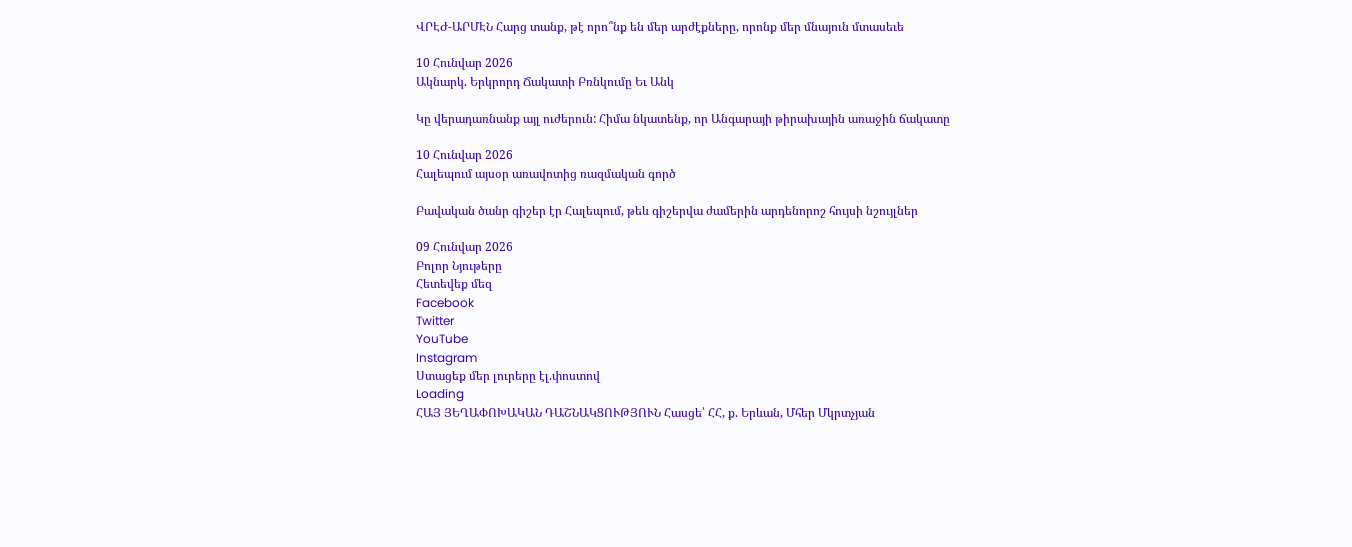ՎՐԷԺ-ԱՐՄԷՆ Հարց տանք, թէ որո՞նք են մեր արժէքները, որոնք մեր մնայուն մտասեւե

10 Հունվար 2026
Ակնարկ. Երկրորդ Ճակատի Բռնկումը Եւ Անկ

Կը վերադառնանք այլ ուժերուն: Հիմա նկատենք, որ Անգարայի թիրախային առաջին ճակատը

10 Հունվար 2026
Հալեպում այսօր առավոտից ռազմական գործ

Բավական ծանր գիշեր էր Հալեպում, թեև գիշերվա ժամերին արդենորոշ հույսի նշույլներ

09 Հունվար 2026
Բոլոր Նյութերը
Հետեվեք մեզ
Facebook
Twitter
YouTube
Instagram
Ստացեք մեր լուրերը էլ.փոստով
Loading
ՀԱՅ ՅԵՂԱՓՈԽԱԿԱՆ ԴԱՇՆԱԿՑՈՒԹՅՈՒՆ Հասցե՝ ՀՀ, ք. Երևան, Մհեր Մկրտչյան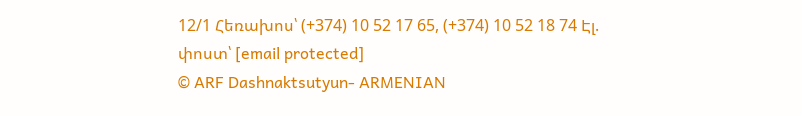12/1 Հեռախոս՝ (+374) 10 52 17 65, (+374) 10 52 18 74 Էլ. փոստ՝ [email protected]
© ARF Dashnaktsutyun- ARMENIAN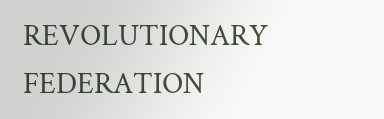REVOLUTIONARY FEDERATION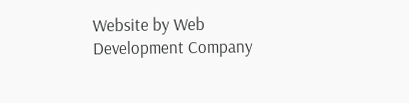Website by Web Development Company